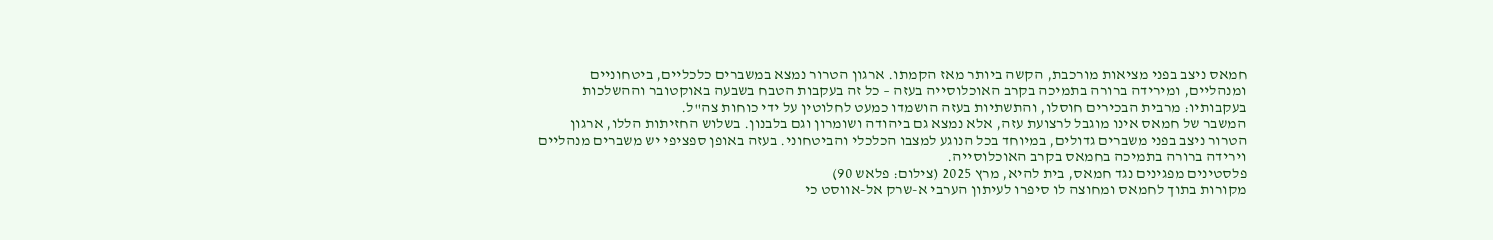חמאס ניצב בפני מציאות מורכבת, הקשה ביותר מאז הקמתו. ארגון הטרור נמצא במשברים כלכליים, ביטחוניים ומנהליים, ומירידה ברורה בתמיכה בקרב האוכלוסייה בעזה – כל זה בעקבות הטבח בשבעה באוקטובר וההשלכות בעקבותיו: מרבית הבכירים חוסלו, והתשתיות בעזה הושמדו כמעט לחלוטין על ידי כוחות צה"ל.
המשבר של חמאס אינו מוגבל לרצועת עזה, אלא נמצא גם ביהודה ושומרון וגם בלבנון. בשלוש החזיתות הללו, ארגון הטרור ניצב בפני משברים גדולים, במיוחד בכל הנוגע למצבו הכלכלי והביטחוני. בעזה באופן ספציפי יש משברים מנהליים וירידה ברורה בתמיכה בחמאס בקרב האוכלוסייה.
פלסטינים מפגינים נגד חמאס, בית להיא, מרץ 2025 (צילום: פלאש 90)
מקורות בתוך לחמאס ומחוצה לו סיפרו לעיתון הערבי א-שרק אל-אווסט כי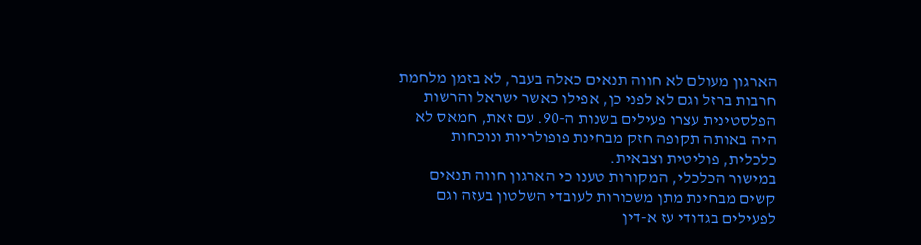הארגון מעולם לא חווה תנאים כאלה בעבר, לא בזמן מלחמת חרבות ברזל וגם לא לפני כן, אפילו כאשר ישראל והרשות הפלסטינית עצרו פעילים בשנות ה-90. עם זאת, חמאס לא היה באותה תקופה חזק מבחינת פופולריות ונוכחות כלכלית, פוליטית וצבאית.
במישור הכלכלי, המקורות טענו כי הארגון חווה תנאים קשים מבחינת מתן משכורות לעובדי השלטון בעזה וגם לפעילים בגדודי עז א-דין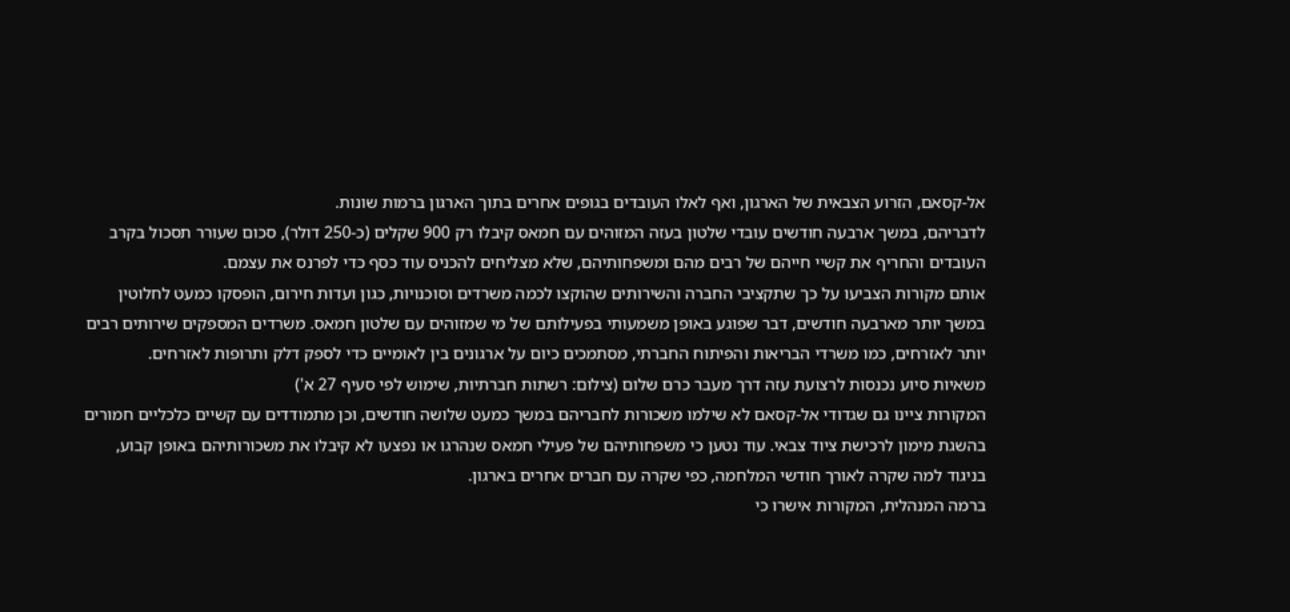אל-קסאם, הזרוע הצבאית של הארגון, ואף לאלו העובדים בגופים אחרים בתוך הארגון ברמות שונות.
לדבריהם, במשך ארבעה חודשים עובדי שלטון בעזה המזוהים עם חמאס קיבלו רק 900 שקלים (כ-250 דולר), סכום שעורר תסכול בקרב העובדים והחריף את קשיי חייהם של רבים מהם ומשפחותיהם, שלא מצליחים להכניס עוד כסף כדי לפרנס את עצמם.
אותם מקורות הצביעו על כך שתקציבי החברה והשירותים שהוקצו לכמה משרדים וסוכנויות, כגון ועדות חירום, הופסקו כמעט לחלוטין במשך יותר מארבעה חודשים, דבר שפוגע באופן משמעותי בפעילותם של מי שמזוהים עם שלטון חמאס. משרדים המספקים שירותים רבים יותר לאזרחים, כמו משרדי הבריאות והפיתוח החברתי, מסתמכים כיום על ארגונים בין לאומיים כדי לספק דלק ותרופות לאזרחים.
משאיות סיוע נכנסות לרצועת עזה דרך מעבר כרם שלום (צילום: רשתות חברתיות, שימוש לפי סעיף 27 א')
המקורות ציינו גם שגדודי אל-קסאם לא שילמו משכורות לחבריהם במשך כמעט שלושה חודשים, וכן מתמודדים עם קשיים כלכליים חמורים בהשגת מימון לרכישת ציוד צבאי. עוד נטען כי משפחותיהם של פעילי חמאס שנהרגו או נפצעו לא קיבלו את משכורותיהם באופן קבוע, בניגוד למה שקרה לאורך חודשי המלחמה, כפי שקרה עם חברים אחרים בארגון.
ברמה המנהלית, המקורות אישרו כי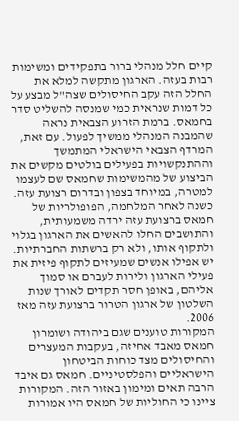קיים חלל מנהלי ברור בתפקידים ומשימות רבות בעזה. הארגון מתקשה למלא את החלל הזה עקב החיסולים שצה"ל מבצע על כל דמות שנראית כמי שמנסה להשליט סדר בחמאס. ברמת הזרוע הצבאית נראה שהמבנה המנהלי ממשיך לפעול. עם זאת, המרדף הצבאי הישראלי המתמשך וההתנקשויות בפעילים בולטים מקשים את הביצוע של מהמשימות שחמאס שם לעצמו למטרה, במיוחד בצפון ובדרום רצועת עזה.
כשנה לאחר המלחמה, הפופולריות של חמאס ברצועת עזה ירדה משמעותית, והתושבים החלו להאשים את הארגון בגלוי ולתקוף אותו, ולא רק ברשתות החברתיות. יש אפילו אנשים שמעיזים לתקוף פיזית את פעילי הארגון ולירות לעברם או סמוך אליהם, באופן חסר תקדים לאורך שנות השלטון של ארגון הטרור ברצועת עזה מאז 2006.
המקורות טוענים שגם ביהודה ושומרון חמאס מאבד אחיזה, בעקבות המעצרים והחיסולים מצד כוחות הביטחון הישראליים והפלסטיניים. חמאס גם איבד הרבה תאים ומימון באזור הזה. המקורות ציינו כי החוליות של חמאס היו אמורות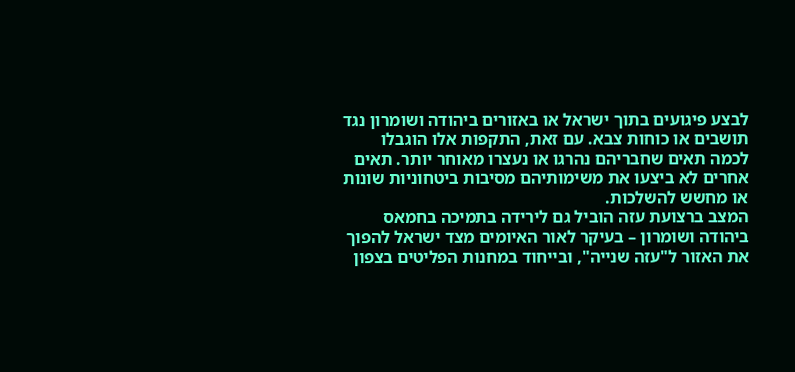לבצע פיגועים בתוך ישראל או באזורים ביהודה ושומרון נגד תושבים או כוחות צבא. עם זאת, התקפות אלו הוגבלו לכמה תאים שחבריהם נהרגו או נעצרו מאוחר יותר. תאים אחרים לא ביצעו את משימותיהם מסיבות ביטחוניות שונות או מחשש להשלכות.
המצב ברצועת עזה הוביל גם לירידה בתמיכה בחמאס ביהודה ושומרון – בעיקר לאור האיומים מצד ישראל להפוך את האזור ל"עזה שנייה", ובייחוד במחנות הפליטים בצפון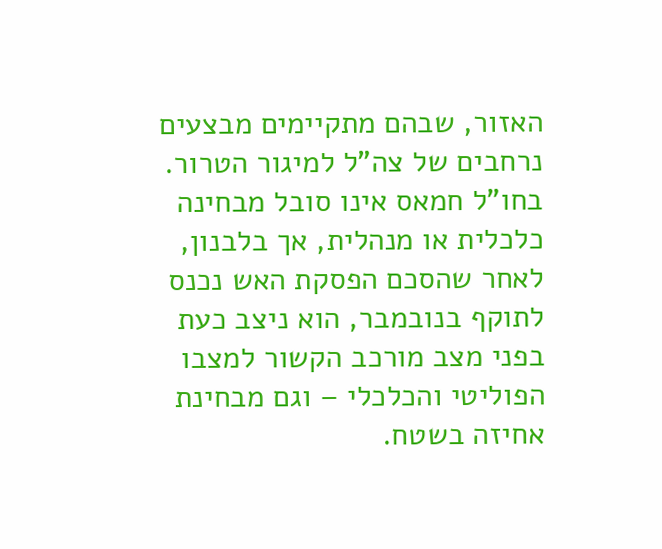האזור, שבהם מתקיימים מבצעים נרחבים של צה"ל למיגור הטרור.
בחו"ל חמאס אינו סובל מבחינה כלכלית או מנהלית, אך בלבנון, לאחר שהסכם הפסקת האש נכנס לתוקף בנובמבר, הוא ניצב כעת בפני מצב מורכב הקשור למצבו הפוליטי והכלכלי – וגם מבחינת אחיזה בשטח.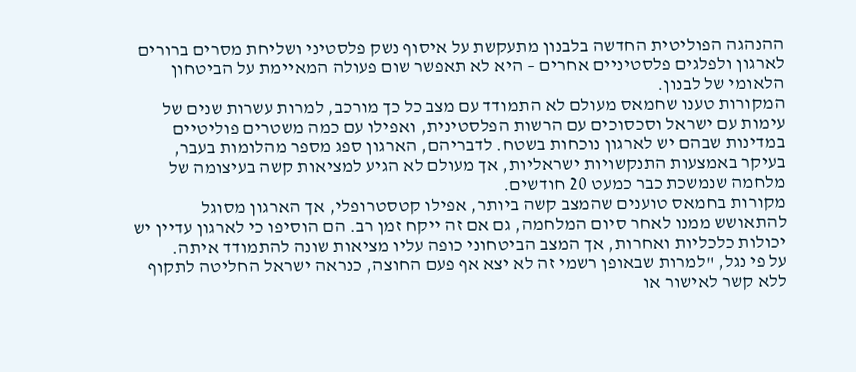ההנהגה הפוליטית החדשה בלבנון מתעקשת על איסוף נשק פלסטיני ושליחת מסרים ברורים לארגון ולפלגים פלסטיניים אחרים – היא לא תאפשר שום פעולה המאיימת על הביטחון הלאומי של לבנון.
המקורות טענו שחמאס מעולם לא התמודד עם מצב כל כך מורכב, למרות עשרות שנים של עימות עם ישראל וסכסוכים עם הרשות הפלסטינית, ואפילו עם כמה משטרים פוליטיים במדינות שבהם יש לארגון נוכחות בשטח. לדבריהם, הארגון ספג מספר מהלומות בעבר, בעיקר באמצעות התנקשויות ישראליות, אך מעולם לא הגיע למציאות קשה בעיצומה של מלחמה שנמשכת כבר כמעט 20 חודשים.
מקורות בחמאס טוענים שהמצב קשה ביותר, אפילו קטסטרופלי, אך הארגון מסוגל להתאושש ממנו לאחר סיום המלחמה, גם אם זה ייקח זמן רב. הם הוסיפו כי לארגון עדיין יש יכולות כלכליות ואחרות, אך המצב הביטחוני כופה עליו מציאות שונה להתמודד איתה.
על פי נגל, "למרות שבאופן רשמי זה לא יצא אף פעם החוצה, כנראה ישראל החליטה לתקוף ללא קשר לאישור או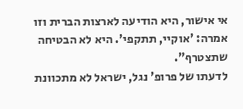אי אישור, היא הודיעה לארצות הברית וזו אמרה: 'אוקיי, תתקפי'. היא לא הבטיחה שתצטרף".
לדעתו של פרופ' נגל, ישראל לא מתכוונת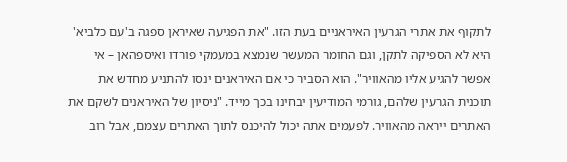לתקוף את אתרי הגרעין האיראניים בעת הזו. "את הפגיעה שאיראן ספגה ב'עם כלביא' היא לא הספיקה לתקן, וגם החומר המעשר שנמצא במעמקי פורדו ואיספהאן – אי אפשר להגיע אליו מהאוויר". הוא הסביר כי אם האיראנים ינסו להתניע מחדש את תוכנית הגרעין שלהם, גורמי המודיעין יבחינו בכך מייד. "ניסיון של האיראנים לשקם את האתרים ייראה מהאוויר. לפעמים אתה יכול להיכנס לתוך האתרים עצמם, אבל רוב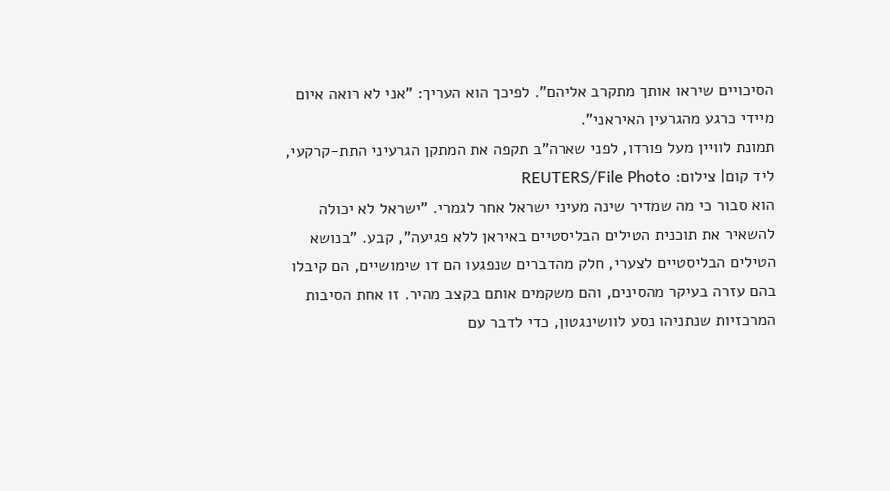הסיכויים שיראו אותך מתקרב אליהם". לפיכך הוא העריך: "אני לא רואה איום מיידי כרגע מהגרעין האיראני".
תמונת לוויין מעל פורדו, לפני שארה"ב תקפה את המתקן הגרעיני התת-קרקעי, ליד קום| צילום: REUTERS/File Photo
הוא סבור כי מה שמדיר שינה מעיני ישראל אחר לגמרי. "ישראל לא יכולה להשאיר את תוכנית הטילים הבליסטיים באיראן ללא פגיעה", קבע. "בנושא הטילים הבליסטיים לצערי, חלק מהדברים שנפגעו הם דו שימושיים, הם קיבלו בהם עזרה בעיקר מהסינים, והם משקמים אותם בקצב מהיר. זו אחת הסיבות המרכזיות שנתניהו נסע לוושינגטון, כדי לדבר עם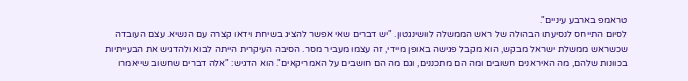טראמפ בארבע עיניים".
לסיום התייחס לנסיעתו הבהולה של ראש הממשלה לוושינגטון. "יש דברים שאי אפשר להציג בשיחת וידאו קצרה עם הנשיא. עצם העובדה שכשראש ממשלת ישראל מבקש, הוא מקבל פגישה באופן מיידי, זה עצמו מעביר מסר. הסיבה העיקרית הייתה לבוא ולהדגיש את הבעייתיות בכוונות שלהם, מה האיראנים חשובים ומה הם מתכננים, וגם מה הם חושבים על האמריקאים". הוא הדגיש: "אלה דברים שחשוב שייאמרו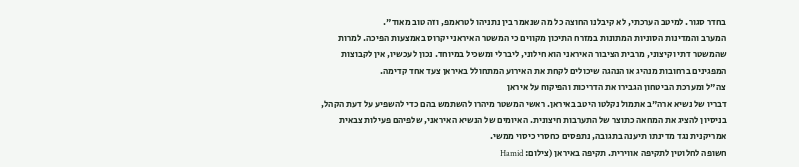בחדר סגור. למיטב הערכתי, לא קיבלנו החוצה כל מה שנאמר בין נתניהו לטראמפ, וזה טוב מאוד".
המערב והמדינות הסוניות המתונות במזרח התיכון מקווים כי המשטר האיראני יקרוס באמצעות הפיכה. למרות שהמשטר דתי וקיצוני, מרבית הציבור האיראני הוא חילוני, ליברלי ומשכיל במיוחד. נכון לעכשיו, אין לקבוצות המפגינים ברחובות מנהיג או הנהגה שיכולים לקחת את האירוע המתחולל באיראן צעד אחד קדימה.
צה"ל ומערכת הביטחון הגבירו את הדריכות והפיקוח על איראן
דבריו של נשיא ארה"ב אתמול נקלטו היטב באיראן. ראשי המשטר מיהרו להשתמש בהם כדי להשפיע על דעת הקהל, בניסיון להציג את המחאה כתוצר של התערבות חיצונית. האיומים של הנשיא האיראני, שלפיהם פעילות צבאית אמריקנית נגד מדינתו תיענה בתגובה, נתפסים כחסרי כיסוי ממשי.
חשופה לחלוטין לתקיפה אווירית. תקיפה באיראן (צילום: Hamid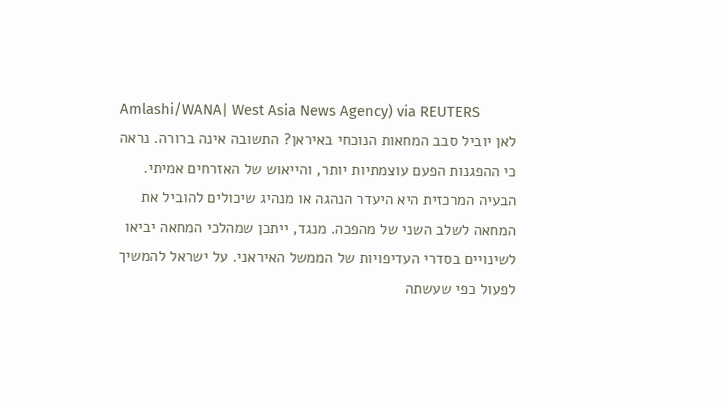Amlashi/WANA| West Asia News Agency) via REUTERS
לאן יוביל סבב המחאות הנוכחי באיראן? התשובה אינה ברורה. נראה כי ההפגנות הפעם עוצמתיות יותר, והייאוש של האזרחים אמיתי. הבעיה המרכזית היא היעדר הנהגה או מנהיג שיכולים להוביל את המחאה לשלב השני של מהפכה. מנגד, ייתכן שמהלכי המחאה יביאו לשינויים בסדרי העדיפויות של הממשל האיראני. על ישראל להמשיך לפעול כפי שעשתה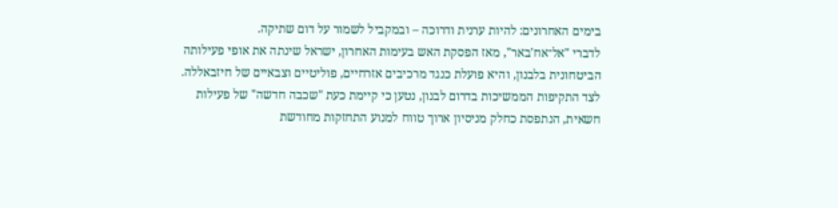בימים האחרונים: להיות ערנית ודרוכה – ובמקביל לשמור על דום שתיקה.
לדברי "אל־אח'באר", מאז הפסקת האש בעימות האחרון, ישראל שינתה את אופי פעילותה הביטחונית בלבנון, והיא פועלת כנגד מרכיבים אזרחיים, פוליטיים וצבאיים של חיזבאללה. לצד התקיפות הממשיכות בדרום לבנון, נטען כי קיימת כעת "שכבה חדשה" של פעילות חשאית, הנתפסת כחלק מניסיון ארוך טווח למנוע התחזקות מחודשת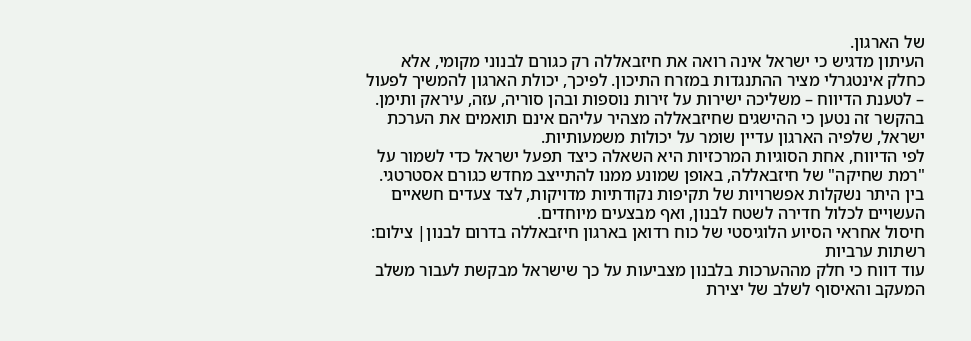של הארגון.
העיתון מדגיש כי ישראל אינה רואה את חיזבאללה רק כגורם לבנוני מקומי, אלא כחלק אינטגרלי מציר ההתנגדות במזרח התיכון. לפיכך, יכולת הארגון להמשיך לפעול – לטענת הדיווח – משליכה ישירות על זירות נוספות ובהן סוריה, עזה, עיראק ותימן. בהקשר זה נטען כי ההישגים שחיזבאללה מצהיר עליהם אינם תואמים את הערכת ישראל, שלפיה הארגון עדיין שומר על יכולות משמעותיות.
לפי הדיווח, אחת הסוגיות המרכזיות היא השאלה כיצד תפעל ישראל כדי לשמור על "רמת שחיקה" של חיזבאללה, באופן שמונע ממנו להתייצב מחדש כגורם אסטרטגי. בין היתר נשקלות אפשרויות של תקיפות נקודתיות מדויקות, לצד צעדים חשאיים העשויים לכלול חדירה לשטח לבנון, ואף מבצעים מיוחדים.
חיסול אחראי הסיוע הלוגיסטי של כוח רדואן בארגון חיזבאללה בדרום לבנון| צילום: רשתות ערביות
עוד דווח כי חלק מההערכות בלבנון מצביעות על כך שישראל מבקשת לעבור משלב המעקב והאיסוף לשלב של יצירת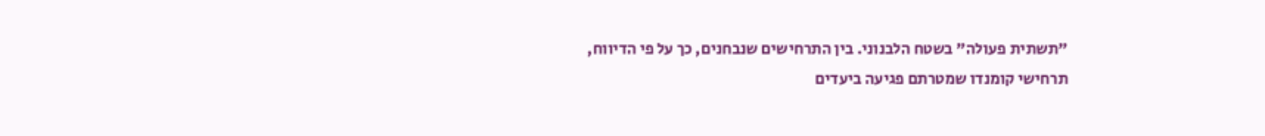"תשתית פעולה" בשטח הלבנוני. בין התרחישים שנבחנים, כך על פי הדיווח, תרחישי קומנדו שמטרתם פגיעה ביעדים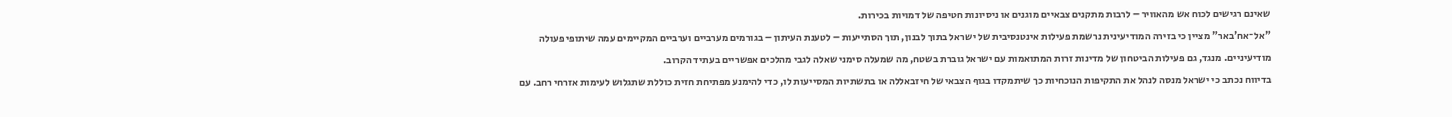שאינם רגישים לכוח אש מהאוויר – לרבות מתקנים צבאיים מוגנים או ניסיונות חטיפה של דמויות בכירות.
"אל־אח'באר" מציין כי בזירה המודיעינית נרשמת פעילות אינטנסיבית של ישראל בתוך לבנון, תוך הסתייעות – לטענת העיתון – בגורמים מערביים וערביים המקיימים עמה שיתופי פעולה מודיעיניים. מנגד, גם פעילות הביטחון של מדינות זרות המתואמות עם ישראל גוברת בשטח, מה שמעלה סימני שאלה לגבי מהלכים אפשריים בעתיד הקרוב.
בדיווח נכתב כי ישראל מנסה לנהל את התקיפות הנוכחיות כך שיתמקדו בגוף הצבאי של חיזבאללה או בתשתיות המסייעות לו, כדי להימנע מפתיחת חזית כוללת שתגלוש לעימות אזרחי רחב. עם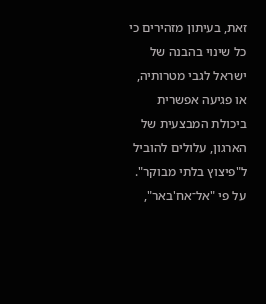זאת, בעיתון מזהירים כי כל שינוי בהבנה של ישראל לגבי מטרותיה, או פגיעה אפשרית ביכולת המבצעית של הארגון, עלולים להוביל ל"פיצוץ בלתי מבוקר".
על פי "אל־אח'באר",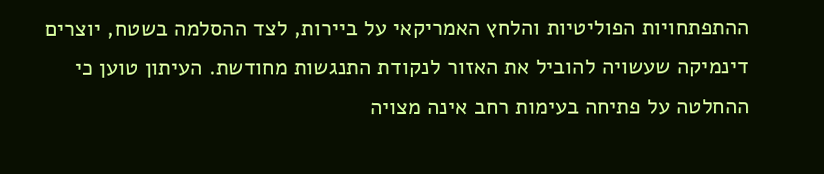ההתפתחויות הפוליטיות והלחץ האמריקאי על ביירות, לצד ההסלמה בשטח, יוצרים דינמיקה שעשויה להוביל את האזור לנקודת התנגשות מחודשת. העיתון טוען כי ההחלטה על פתיחה בעימות רחב אינה מצויה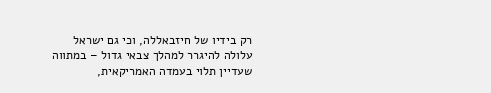רק בידיו של חיזבאללה, וכי גם ישראל עלולה להיגרר למהלך צבאי גדול – במתווה שעדיין תלוי בעמדה האמריקאית,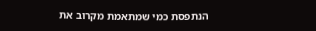הנתפסת כמי שמתאמת מקרוב את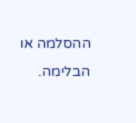ההסלמה או הבלימה.